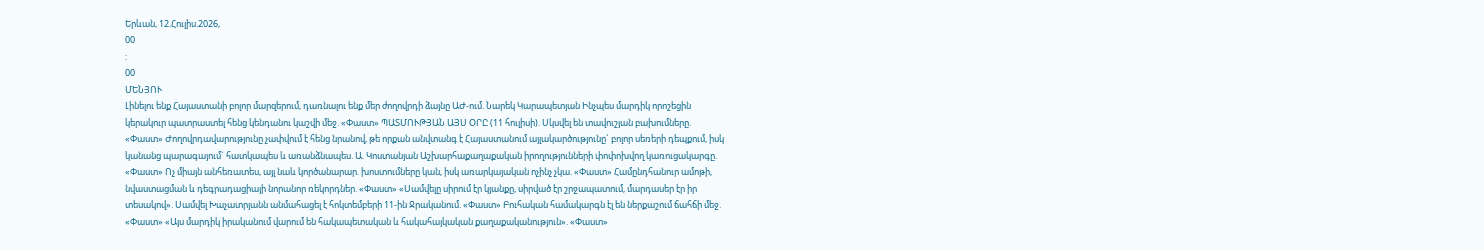Երևան, 12.Հուլիս.2026,
00
:
00
ՄԵՆՅՈՒ
Լինելու ենք Հայաստանի բոլոր մարզերում, դառնալու ենք մեր ժողովրդի ձայնը ԱԺ-ում. Նարեկ Կարապետյան Ինչպես մարդիկ որոշեցին կերակուր պատրաստել հենց կենդանու կաշվի մեջ. «Փաստ» ՊԱՏՄՈՒԹՅԱՆ ԱՅՍ ՕՐԸ (11 հուլիսի). Սկսվել են տավուշյան բախումները. «Փաստ» Ժողովրդավարությունը չափվում է հենց նրանով, թե որքան անվտանգ է Հայաստանում այլակարծությունը` բոլոր սեռերի դեպքում, իսկ կանանց պարագայում` հատկապես և առանձնապես. Ա. Կոստանյան Աշխարհաքաղաքական իրողությունների փոփոխվող կառուցակարգը. «Փաստ» Ոչ միայն անհեռատես, այլ նաև կործանարար. խոստումները կան, իսկ առարկայական ոչինչ չկա. «Փաստ» Համընդհանուր ամոթի, նվաստացման և դեգրադացիայի նորանոր ռեկորդներ. «Փաստ» «Սամվելը սիրում էր կյանքը, սիրված էր շրջապատում, մարդասեր էր իր տեսակով». Սամվել Խաչատրյանն անմահացել է հոկտեմբերի 11-ին Ջրականում. «Փաստ» Բուհական համակարգն էլ են ներքաշում ճահճի մեջ. «Փաստ» «Այս մարդիկ իրականում վարում են հակապետական և հակահայկական քաղաքականություն». «Փաստ»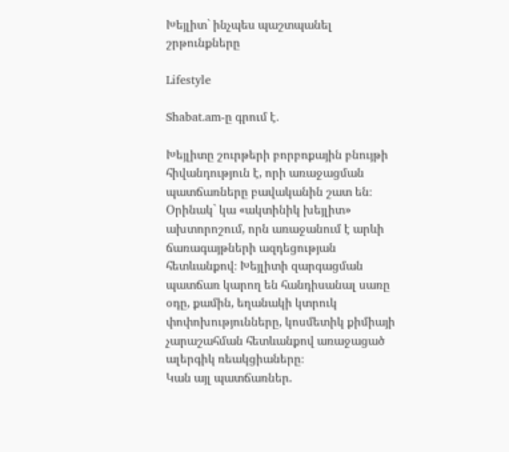Խեյլիտ` ինչպես պաշտպանել շրթունքները

Lifestyle

Shabat.am-ը գրում է․

Խեյլիտը շուրթերի բորբոքային բնույթի հիվանդություն է, որի առաջացման պատճառները բավականին շատ են։ Օրինակ` կա «ակտինիկ խեյլիտ» ախտորոշում, որն առաջանում է արևի ճառագայթների ազդեցության հետևանքով։ Խեյլիտի զարգացման պատճառ կարող են հանդիսանալ սառը օդը, քամին, եղանակի կտրուկ փոփոխությունները, կոսմետիկ քիմիայի չարաշահման հետևանքով առաջացած ալերգիկ ռեակցիաները։
Կան այլ պատճառներ.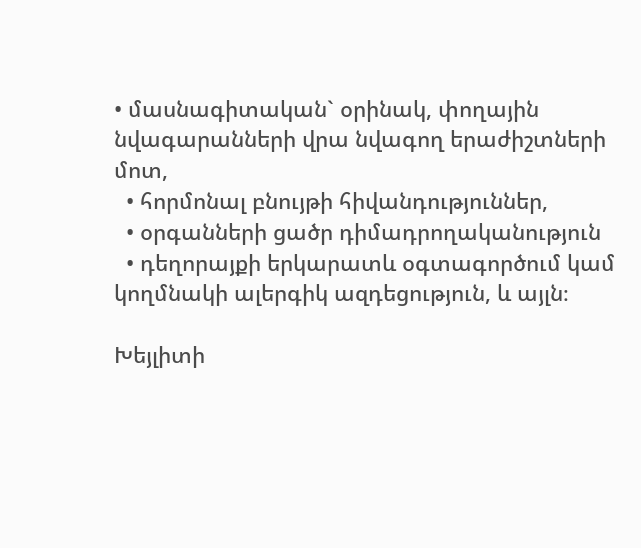• մասնագիտական` օրինակ, փողային նվագարանների վրա նվագող երաժիշտների մոտ,
  • հորմոնալ բնույթի հիվանդություններ,
  • օրգանների ցածր դիմադրողականություն
  • դեղորայքի երկարատև օգտագործում կամ կողմնակի ալերգիկ ազդեցություն, և այլն։

Խեյլիտի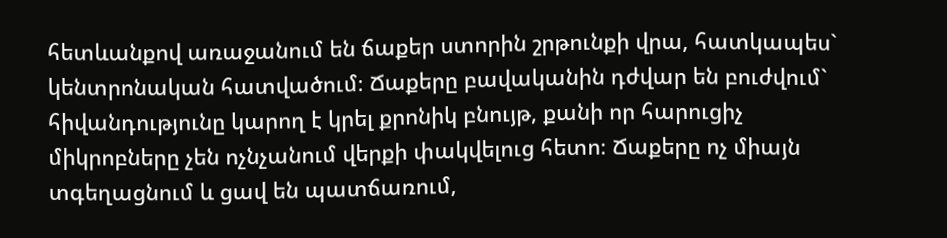հետևանքով առաջանում են ճաքեր ստորին շրթունքի վրա, հատկապես` կենտրոնական հատվածում։ Ճաքերը բավականին դժվար են բուժվում` հիվանդությունը կարող է կրել քրոնիկ բնույթ, քանի որ հարուցիչ միկրոբները չեն ոչնչանում վերքի փակվելուց հետո։ Ճաքերը ոչ միայն տգեղացնում և ցավ են պատճառում,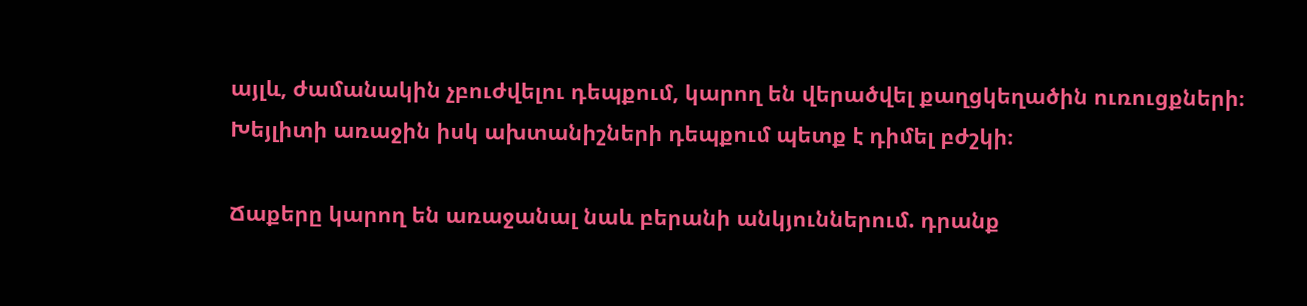այլև, ժամանակին չբուժվելու դեպքում, կարող են վերածվել քաղցկեղածին ուռուցքների։
Խեյլիտի առաջին իսկ ախտանիշների դեպքում պետք է դիմել բժշկի։

Ճաքերը կարող են առաջանալ նաև բերանի անկյուններում. դրանք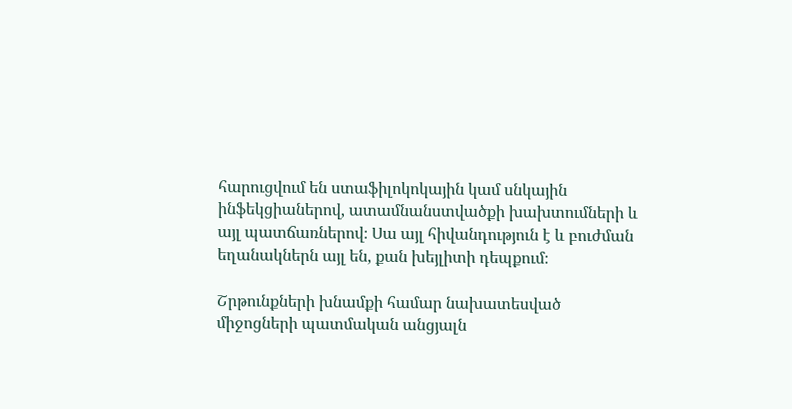հարուցվում են ստաֆիլոկոկային կամ սնկային ինֆեկցիաներով, ատամնանստվածքի խախտումների և այլ պատճառներով։ Սա այլ հիվանդություն է և բուժման եղանակներն այլ են, քան խեյլիտի դեպքում։

Շրթունքների խնամքի համար նախատեսված միջոցների պատմական անցյալն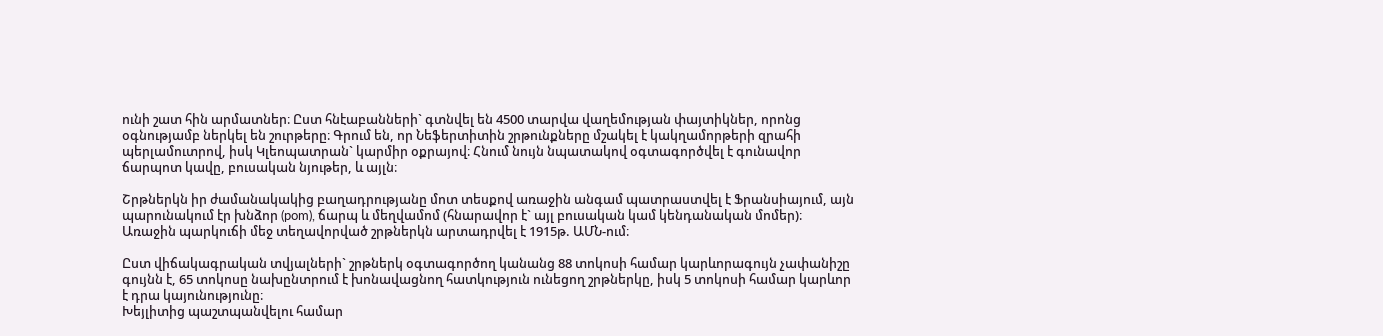ունի շատ հին արմատներ։ Ըստ հնէաբանների` գտնվել են 4500 տարվա վաղեմության փայտիկներ, որոնց օգնությամբ ներկել են շուրթերը։ Գրում են, որ Նեֆերտիտին շրթունքները մշակել է կակղամորթերի զրահի պերլամուտրով, իսկ Կլեոպատրան` կարմիր օքրայով։ Հնում նույն նպատակով օգտագործվել է գունավոր ճարպոտ կավը, բուսական նյութեր, և այլն։

Շրթներկն իր ժամանակակից բաղադրությանը մոտ տեսքով առաջին անգամ պատրաստվել է Ֆրանսիայում, այն պարունակում էր խնձոր (pom), ճարպ և մեղվամոմ (հնարավոր է` այլ բուսական կամ կենդանական մոմեր)։ Առաջին պարկուճի մեջ տեղավորված շրթներկն արտադրվել է 1915թ. ԱՄՆ-ում։

Ըստ վիճակագրական տվյալների` շրթներկ օգտագործող կանանց 88 տոկոսի համար կարևորագույն չափանիշը գույնն է, 65 տոկոսը նախընտրում է խոնավացնող հատկություն ունեցող շրթներկը, իսկ 5 տոկոսի համար կարևոր է դրա կայունությունը։
Խեյլիտից պաշտպանվելու համար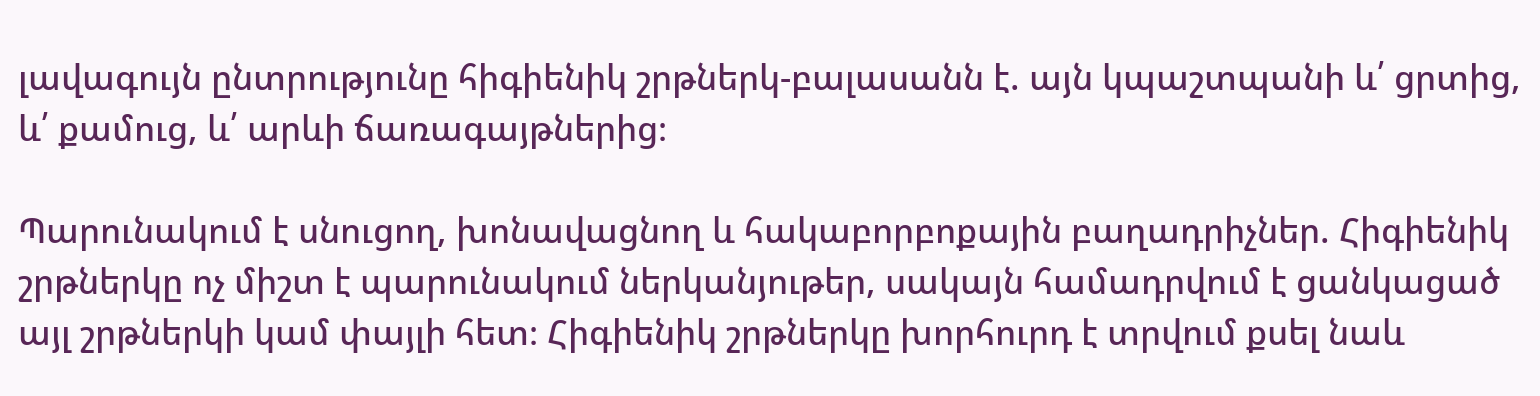լավագույն ընտրությունը հիգիենիկ շրթներկ-բալասանն է. այն կպաշտպանի և՛ ցրտից, և՛ քամուց, և՛ արևի ճառագայթներից։

Պարունակում է սնուցող, խոնավացնող և հակաբորբոքային բաղադրիչներ. Հիգիենիկ շրթներկը ոչ միշտ է պարունակում ներկանյութեր, սակայն համադրվում է ցանկացած այլ շրթներկի կամ փայլի հետ։ Հիգիենիկ շրթներկը խորհուրդ է տրվում քսել նաև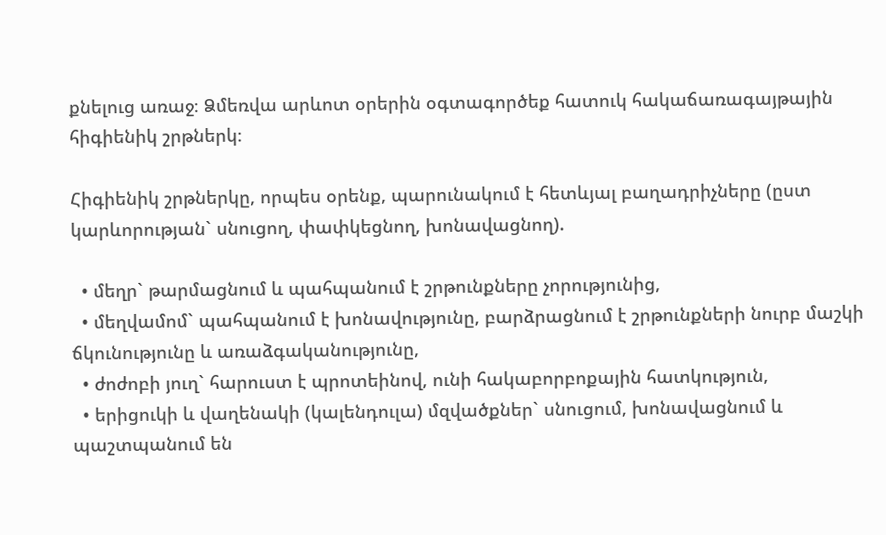քնելուց առաջ։ Ձմեռվա արևոտ օրերին օգտագործեք հատուկ հակաճառագայթային հիգիենիկ շրթներկ։

Հիգիենիկ շրթներկը, որպես օրենք, պարունակում է հետևյալ բաղադրիչները (ըստ կարևորության` սնուցող, փափկեցնող, խոնավացնող).

  • մեղր` թարմացնում և պահպանում է շրթունքները չորությունից,
  • մեղվամոմ` պահպանում է խոնավությունը, բարձրացնում է շրթունքների նուրբ մաշկի ճկունությունը և առաձգականությունը,
  • ժոժոբի յուղ` հարուստ է պրոտեինով, ունի հակաբորբոքային հատկություն,
  • երիցուկի և վաղենակի (կալենդուլա) մզվածքներ` սնուցում, խոնավացնում և պաշտպանում են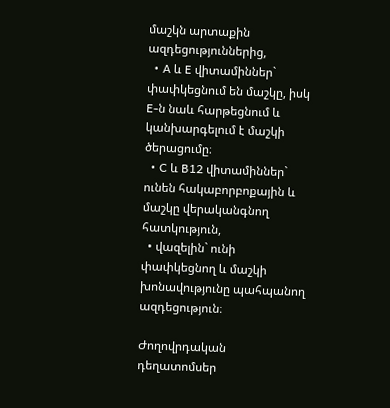մաշկն արտաքին ազդեցություններից,
  • A և E վիտամիններ` փափկեցնում են մաշկը, իսկ E-ն նաև հարթեցնում և կանխարգելում է մաշկի ծերացումը։
  • C և B12 վիտամիններ` ունեն հակաբորբոքային և մաշկը վերականգնող հատկություն,
  • վազելին` ունի փափկեցնող և մաշկի խոնավությունը պահպանող ազդեցություն։

Ժողովրդական դեղատոմսեր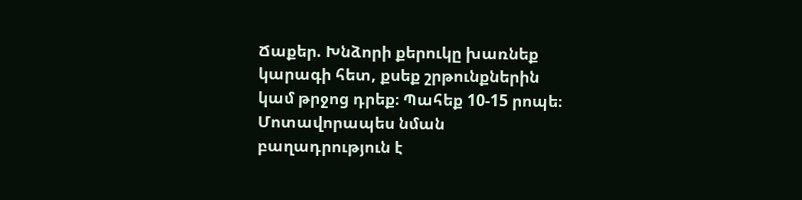Ճաքեր. Խնձորի քերուկը խառնեք կարագի հետ, քսեք շրթունքներին կամ թրջոց դրեք։ Պահեք 10-15 րոպե։ Մոտավորապես նման բաղադրություն է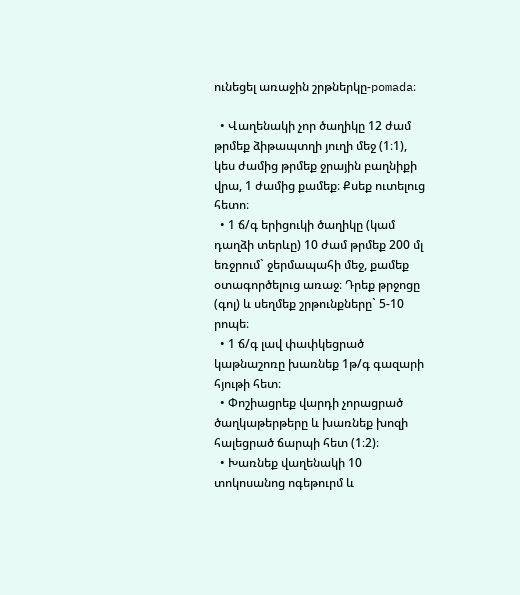ունեցել առաջին շրթներկը-pomada։

  • Վաղենակի չոր ծաղիկը 12 ժամ թրմեք ձիթապտղի յուղի մեջ (1։1), կես ժամից թրմեք ջրային բաղնիքի վրա, 1 ժամից քամեք։ Քսեք ուտելուց հետո։
  • 1 ճ/գ երիցուկի ծաղիկը (կամ դաղձի տերևը) 10 ժամ թրմեք 200 մլ եռջրում` ջերմապահի մեջ, քամեք օտագործելուց առաջ։ Դրեք թրջոցը (գոլ) և սեղմեք շրթունքները` 5-10 րոպե։
  • 1 ճ/գ լավ փափկեցրած կաթնաշոռը խառնեք 1թ/գ գազարի հյութի հետ։
  • Փոշիացրեք վարդի չորացրած ծաղկաթերթերը և խառնեք խոզի հալեցրած ճարպի հետ (1։2)։
  • Խառնեք վաղենակի 10 տոկոսանոց ոգեթուրմ և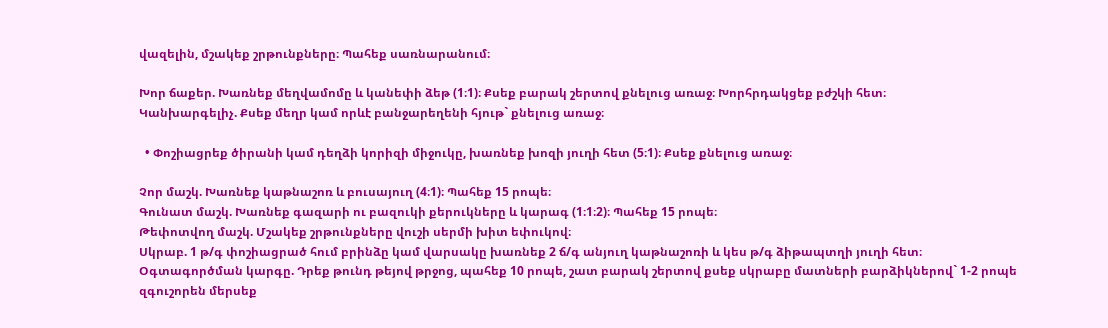վազելին, մշակեք շրթունքները։ Պահեք սառնարանում։

Խոր ճաքեր. Խառնեք մեղվամոմը և կանեփի ձեթ (1։1)։ Քսեք բարակ շերտով քնելուց առաջ։ Խորհրդակցեք բժշկի հետ։
Կանխարգելիչ. Քսեք մեղր կամ որևէ բանջարեղենի հյութ` քնելուց առաջ։

  • Փոշիացրեք ծիրանի կամ դեղձի կորիզի միջուկը, խառնեք խոզի յուղի հետ (5։1)։ Քսեք քնելուց առաջ։

Չոր մաշկ. Խառնեք կաթնաշոռ և բուսայուղ (4։1)։ Պահեք 15 րոպե։
Գունատ մաշկ. Խառնեք գազարի ու բազուկի քերուկները և կարագ (1։1։2)։ Պահեք 15 րոպե։
Թեփոտվող մաշկ. Մշակեք շրթունքները վուշի սերմի խիտ եփուկով։
Սկրաբ. 1 թ/գ փոշիացրած հում բրինձը կամ վարսակը խառնեք 2 ճ/գ անյուղ կաթնաշոռի և կես թ/գ ձիթապտղի յուղի հետ։
Օգտագործման կարգը. Դրեք թունդ թեյով թրջոց, պահեք 10 րոպե, շատ բարակ շերտով քսեք սկրաբը մատների բարձիկներով` 1-2 րոպե զգուշորեն մերսեք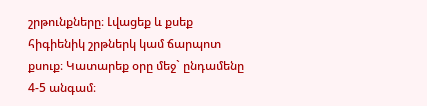շրթունքները։ Լվացեք և քսեք հիգիենիկ շրթներկ կամ ճարպոտ քսուք։ Կատարեք օրը մեջ` ընդամենը 4-5 անգամ։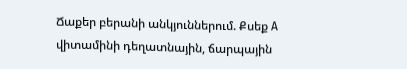Ճաքեր բերանի անկյուններում. Քսեք A վիտամինի դեղատնային, ճարպային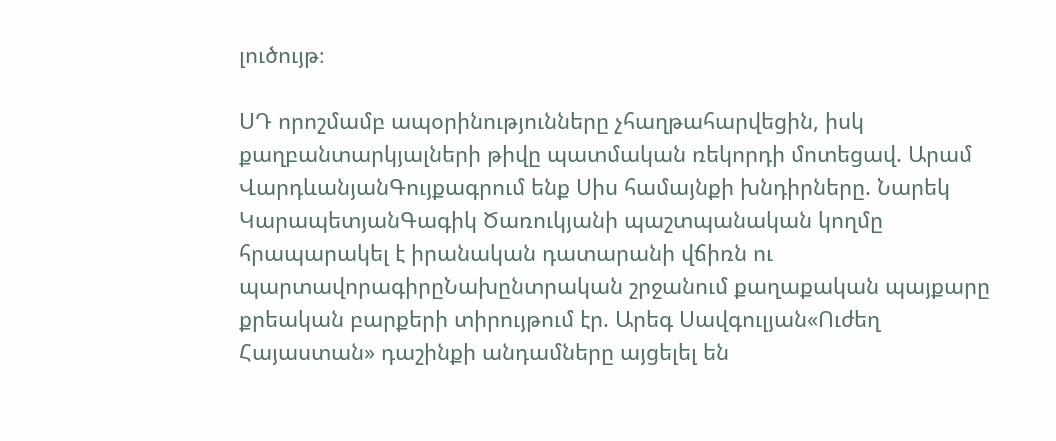լուծույթ։

ՍԴ որոշմամբ ապօրինությունները չհաղթահարվեցին, իսկ քաղբանտարկյալների թիվը պատմական ռեկորդի մոտեցավ. Արամ ՎարդևանյանԳույքագրում ենք Սիս համայնքի խնդիրները. Նարեկ ԿարապետյանԳագիկ Ծառուկյանի պաշտպանական կողմը հրապարակել է իրանական դատարանի վճիռն ու պարտավորագիրըՆախընտրական շրջանում քաղաքական պայքարը քրեական բարքերի տիրույթում էր. Արեգ Սավգուլյան«Ուժեղ Հայաստան» դաշինքի անդամները այցելել են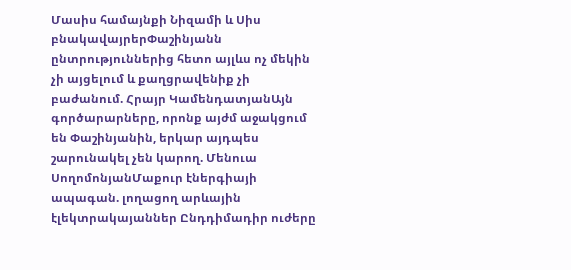Մասիս համայնքի Նիզամի և Սիս բնակավայրերՓաշինյանն ընտրություններից հետո այլևս ոչ մեկին չի այցելում և քաղցրավենիք չի բաժանում. Հրայր ԿամենդատյանԱյն գործարարները, որոնք այժմ աջակցում են Փաշինյանին, երկար այդպես շարունակել չեն կարող. Մենուա ՍողոմոնյանՄաքուր էներգիայի ապագան. լողացող արևային էլեկտրակայաններ Ընդդիմադիր ուժերը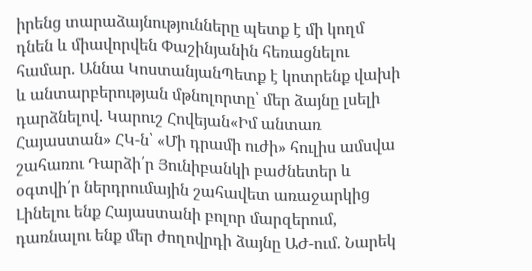իրենց տարաձայնությունները պետք է մի կողմ դնեն և միավորվեն Փաշինյանին հեռացնելու համար. Աննա ԿոստանյանՊետք է կոտրենք վախի և անտարբերության մթնոլորտը՝ մեր ձայնը լսելի դարձնելով. Կարուշ Հովեյան«Իմ անտառ Հայաստան» ՀԿ-ն՝ «Մի դրամի ուժի» հուլիս ամսվա շահառու Դարձի՛ր Յունիբանկի բաժնետեր և օգտվի՛ր ներդրումային շահավետ առաջարկից Լինելու ենք Հայաստանի բոլոր մարզերում, դառնալու ենք մեր ժողովրդի ձայնը ԱԺ-ում. Նարեկ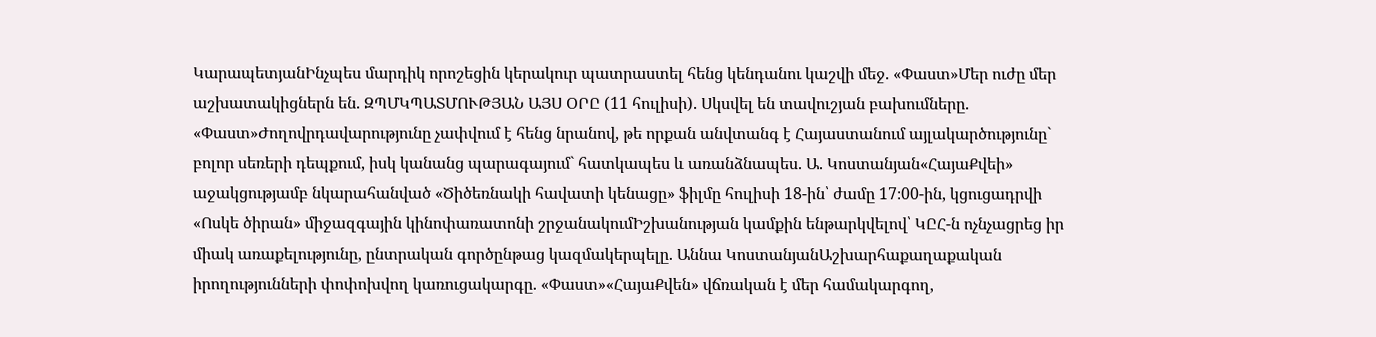ԿարապետյանԻնչպես մարդիկ որոշեցին կերակուր պատրաստել հենց կենդանու կաշվի մեջ. «Փաստ»Մեր ուժը մեր աշխատակիցներն են. ԶՊՄԿՊԱՏՄՈՒԹՅԱՆ ԱՅՍ ՕՐԸ (11 հուլիսի). Սկսվել են տավուշյան բախումները. «Փաստ»Ժողովրդավարությունը չափվում է հենց նրանով, թե որքան անվտանգ է Հայաստանում այլակարծությունը` բոլոր սեռերի դեպքում, իսկ կանանց պարագայում` հատկապես և առանձնապես. Ա. Կոստանյան«ՀայաՔվեի» աջակցությամբ նկարահանված «Ծիծեռնակի հավատի կենացը» ֆիլմը հուլիսի 18-ին՝ ժամը 17։00-ին, կցուցադրվի «Ոսկե ծիրան» միջազգային կինոփառատոնի շրջանակումԻշխանության կամքին ենթարկվելով՝ ԿԸՀ-ն ոչնչացրեց իր միակ առաքելությունը, ընտրական գործընթաց կազմակերպելը. Աննա ԿոստանյանԱշխարհաքաղաքական իրողությունների փոփոխվող կառուցակարգը. «Փաստ»«ՀայաՔվեն» վճռական է մեր համակարգող,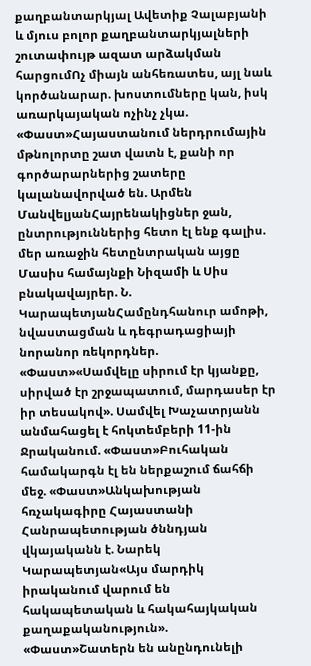քաղբանտարկյալ Ավետիք Չալաբյանի և մյուս բոլոր քաղբանտարկյալների շուտափույթ ազատ արձակման հարցումՈչ միայն անհեռատես, այլ նաև կործանարար. խոստումները կան, իսկ առարկայական ոչինչ չկա. «Փաստ»Հայաստանում ներդրումային մթնոլորտը շատ վատն է, քանի որ գործարարներից շատերը կալանավորված են. Արմեն ՄանվելյանՀայրենակիցներ ջան, ընտրություններից հետո էլ ենք գալիս. մեր առաջին հետընտրական այցը Մասիս համայնքի Նիզամի և Սիս բնակավայրեր. Ն. ԿարապետյանՀամընդհանուր ամոթի, նվաստացման և դեգրադացիայի նորանոր ռեկորդներ. «Փաստ»«Սամվելը սիրում էր կյանքը, սիրված էր շրջապատում, մարդասեր էր իր տեսակով». Սամվել Խաչատրյանն անմահացել է հոկտեմբերի 11-ին Ջրականում. «Փաստ»Բուհական համակարգն էլ են ներքաշում ճահճի մեջ. «Փաստ»Անկախության հռչակագիրը Հայաստանի Հանրապետության ծննդյան վկայականն է. Նարեկ Կարապետյան«Այս մարդիկ իրականում վարում են հակապետական և հակահայկական քաղաքականություն». «Փաստ»Շատերն են անընդունելի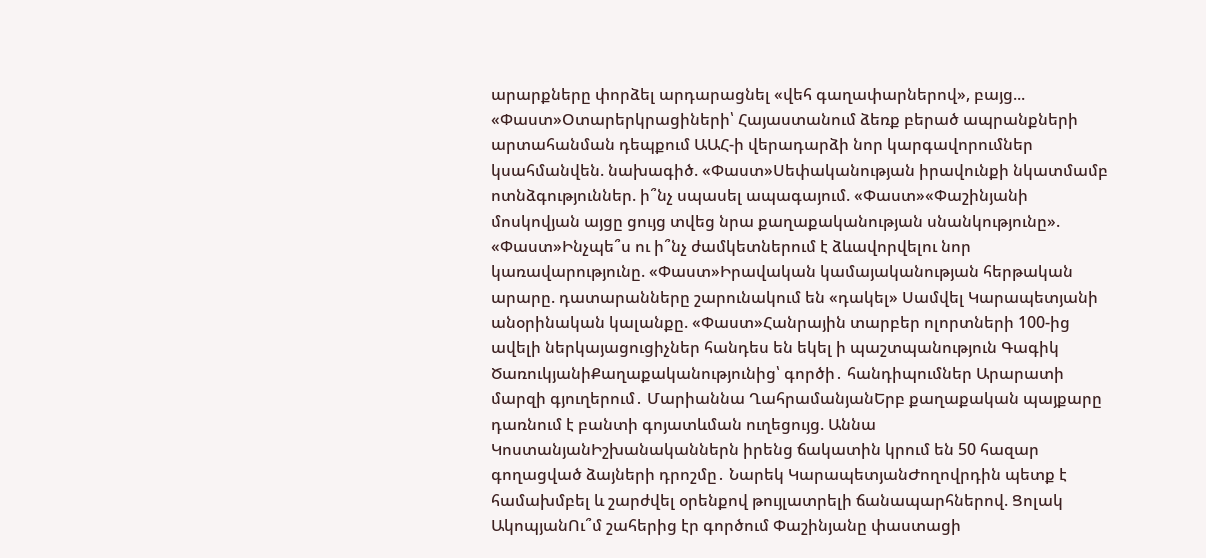արարքները փորձել արդարացնել «վեհ գաղափարներով», բայց... «Փաստ»Օտարերկրացիների՝ Հայաստանում ձեռք բերած ապրանքների արտահանման դեպքում ԱԱՀ-ի վերադարձի նոր կարգավորումներ կսահմանվեն. նախագիծ. «Փաստ»Սեփականության իրավունքի նկատմամբ ոտնձգություններ. ի՞նչ սպասել ապագայում. «Փաստ»«Փաշինյանի մոսկովյան այցը ցույց տվեց նրա քաղաքականության սնանկությունը». «Փաստ»Ինչպե՞ս ու ի՞նչ ժամկետներում է ձևավորվելու նոր կառավարությունը. «Փաստ»Իրավական կամայականության հերթական արարը. դատարանները շարունակում են «դակել» Սամվել Կարապետյանի անօրինական կալանքը. «Փաստ»Հանրային տարբեր ոլորտների 100-ից ավելի ներկայացուցիչներ հանդես են եկել ի պաշտպանություն Գագիկ ԾառուկյանիՔաղաքականությունից՝ գործի․ հանդիպումներ Արարատի մարզի գյուղերում․ Մարիաննա ՂահրամանյանԵրբ քաղաքական պայքարը դառնում է բանտի գոյատևման ուղեցույց. Աննա ԿոստանյանԻշխանականներն իրենց ճակատին կրում են 50 հազար գողացված ձայների դրոշմը․ Նարեկ ԿարապետյանԺողովրդին պետք է համախմբել և շարժվել օրենքով թույլատրելի ճանապարհներով. Ցոլակ ԱկոպյանՈւ՞մ շահերից էր գործում Փաշինյանը փաստացի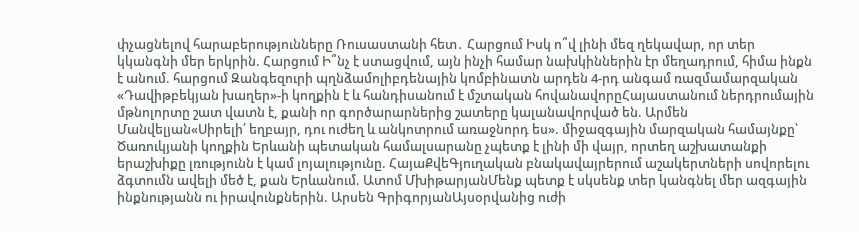փչացնելով հարաբերությունները Ռուսաստանի հետ․ Հարցում Իսկ ո՞վ լինի մեզ ղեկավար, որ տեր կկանգնի մեր երկրին. Հարցում Ի՞նչ է ստացվում, այն ինչի համար նախկիններին էր մեղադրում, հիմա ինքն է անում. հարցում Զանգեզուրի պղնձամոլիբդենային կոմբինատն արդեն 4-րդ անգամ ռազմամարզական «Դավիթբեկյան խաղեր»-ի կողքին է և հանդիսանում է մշտական հովանավորըՀայաստանում ներդրումային մթնոլորտը շատ վատն է, քանի որ գործարարներից շատերը կալանավորված են. Արմեն Մանվելյան«Սիրելի՛ եղբայր, դու ուժեղ և անկոտրում առաջնորդ ես». միջազգային մարզական համայնքը՝ Ծառուկյանի կողքին Երևանի պետական համալսարանը չպետք է լինի մի վայր, որտեղ աշխատանքի երաշխիքը լռությունն է կամ լոյալությունը. ՀայաՔվեԳյուղական բնակավայրերում աշակերտների սովորելու ձգտումն ավելի մեծ է, քան Երևանում. Ատոմ ՄխիթարյանՄենք պետք է սկսենք տեր կանգնել մեր ազգային ինքնությանն ու իրավունքներին. Արսեն ԳրիգորյանԱյսօրվանից ուժի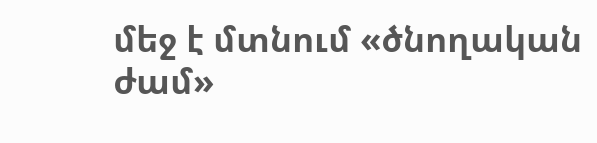մեջ է մտնում «ծնողական ժամ»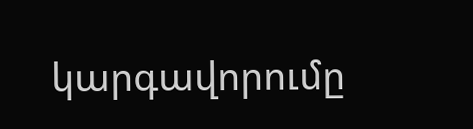կարգավորումը